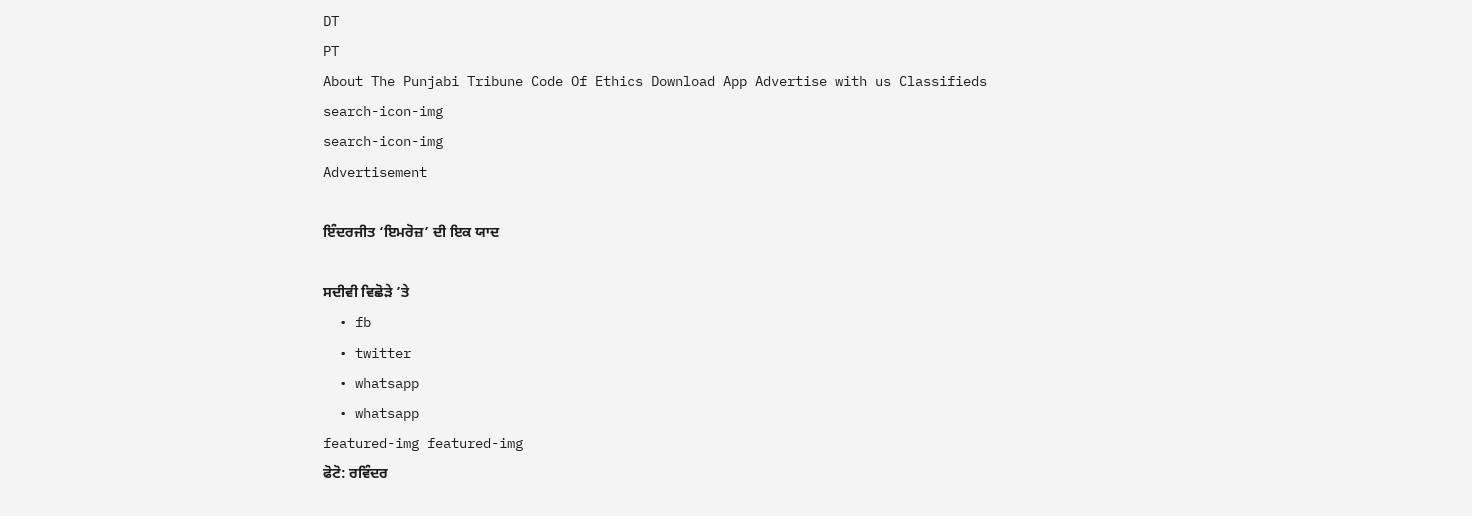DT
PT
About The Punjabi Tribune Code Of Ethics Download App Advertise with us Classifieds
search-icon-img
search-icon-img
Advertisement

ਇੰਦਰਜੀਤ ‘ਇਮਰੋਜ਼’ ਦੀ ਇਕ ਯਾਦ

ਸਦੀਵੀ ਵਿਛੋੜੇ ’ਤੇ
  • fb
  • twitter
  • whatsapp
  • whatsapp
featured-img featured-img
ਫੋਟੋ: ਰਵਿੰਦਰ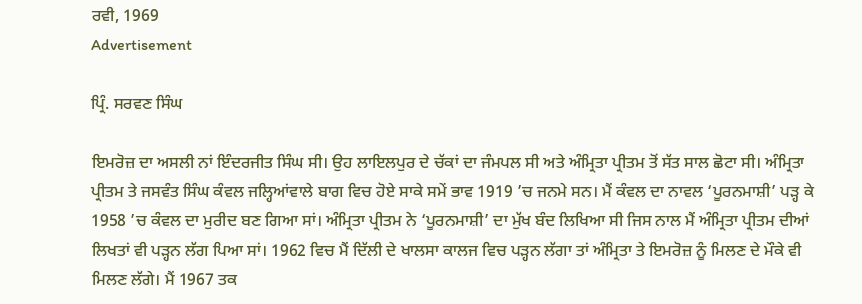ਰਵੀ, 1969
Advertisement

ਪ੍ਰਿੰ. ਸਰਵਣ ਸਿੰਘ

ਇਮਰੋਜ਼ ਦਾ ਅਸਲੀ ਨਾਂ ਇੰਦਰਜੀਤ ਸਿੰਘ ਸੀ। ਉਹ ਲਾਇਲਪੁਰ ਦੇ ਚੱਕਾਂ ਦਾ ਜੰਮਪਲ ਸੀ ਅਤੇ ਅੰਮ੍ਰਿਤਾ ਪ੍ਰੀਤਮ ਤੋਂ ਸੱਤ ਸਾਲ ਛੋਟਾ ਸੀ। ਅੰਮ੍ਰਿਤਾ ਪ੍ਰੀਤਮ ਤੇ ਜਸਵੰਤ ਸਿੰਘ ਕੰਵਲ ਜਲ੍ਹਿਆਂਵਾਲੇ ਬਾਗ ਵਿਚ ਹੋਏ ਸਾਕੇ ਸਮੇਂ ਭਾਵ 1919 ’ਚ ਜਨਮੇ ਸਨ। ਮੈਂ ਕੰਵਲ ਦਾ ਨਾਵਲ ‘ਪੂਰਨਮਾਸ਼ੀ’ ਪੜ੍ਹ ਕੇ 1958 ’ਚ ਕੰਵਲ ਦਾ ਮੁਰੀਦ ਬਣ ਗਿਆ ਸਾਂ। ਅੰਮ੍ਰਿਤਾ ਪ੍ਰੀਤਮ ਨੇ ‘ਪੂਰਨਮਾਸ਼ੀ’ ਦਾ ਮੁੱਖ ਬੰਦ ਲਿਖਿਆ ਸੀ ਜਿਸ ਨਾਲ ਮੈਂ ਅੰਮ੍ਰਿਤਾ ਪ੍ਰੀਤਮ ਦੀਆਂ ਲਿਖਤਾਂ ਵੀ ਪੜ੍ਹਨ ਲੱਗ ਪਿਆ ਸਾਂ। 1962 ਵਿਚ ਮੈਂ ਦਿੱਲੀ ਦੇ ਖਾਲਸਾ ਕਾਲਜ ਵਿਚ ਪੜ੍ਹਨ ਲੱਗਾ ਤਾਂ ਅੰਮ੍ਰਿਤਾ ਤੇ ਇਮਰੋਜ਼ ਨੂੰ ਮਿਲਣ ਦੇ ਮੌਕੇ ਵੀ ਮਿਲਣ ਲੱਗੇ। ਮੈਂ 1967 ਤਕ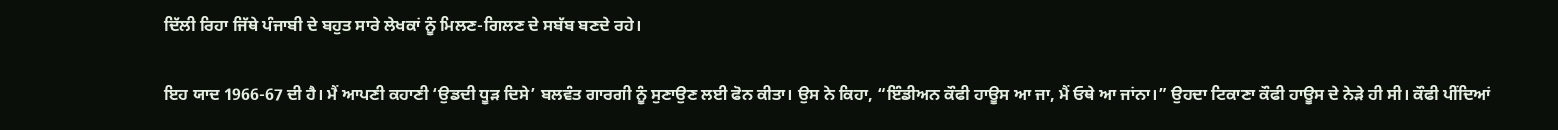ਦਿੱਲੀ ਰਿਹਾ ਜਿੱਥੇ ਪੰਜਾਬੀ ਦੇ ਬਹੁਤ ਸਾਰੇ ਲੇਖਕਾਂ ਨੂੰ ਮਿਲਣ-ਗਿਲਣ ਦੇ ਸਬੱਬ ਬਣਦੇ ਰਹੇ।

ਇਹ ਯਾਦ 1966-67 ਦੀ ਹੈ। ਮੈਂ ਆਪਣੀ ਕਹਾਣੀ ‘ਉਡਦੀ ਧੂੜ ਦਿਸੇ’ ਬਲਵੰਤ ਗਾਰਗੀ ਨੂੰ ਸੁਣਾਉਣ ਲਈ ਫੋਨ ਕੀਤਾ। ਉਸ ਨੇ ਕਿਹਾ, “ਇੰਡੀਅਨ ਕੌਫੀ ਹਾਊਸ ਆ ਜਾ, ਮੈਂ ਓਥੇ ਆ ਜਾਂਨਾ।” ਉਹਦਾ ਟਿਕਾਣਾ ਕੌਫੀ ਹਾਊਸ ਦੇ ਨੇੜੇ ਹੀ ਸੀ। ਕੌਫੀ ਪੀਂਦਿਆਂ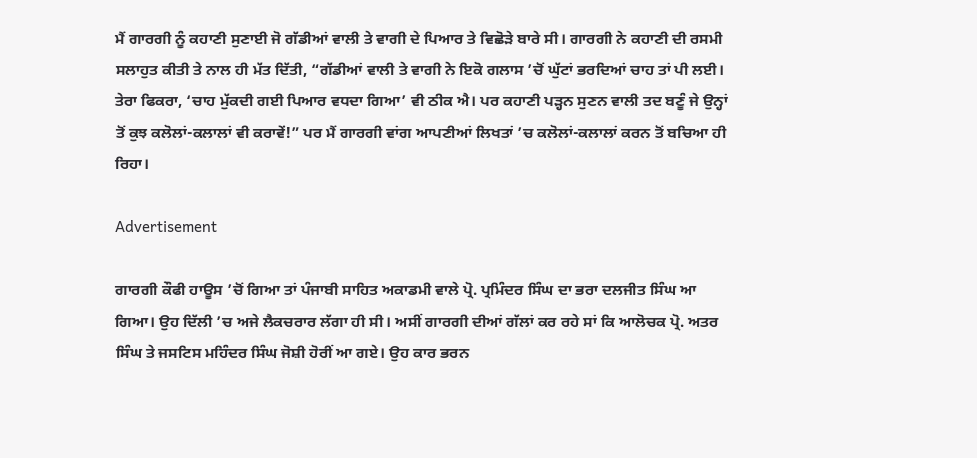ਮੈਂ ਗਾਰਗੀ ਨੂੰ ਕਹਾਣੀ ਸੁਣਾਈ ਜੋ ਗੱਡੀਆਂ ਵਾਲੀ ਤੇ ਵਾਗੀ ਦੇ ਪਿਆਰ ਤੇ ਵਿਛੋੜੇ ਬਾਰੇ ਸੀ। ਗਾਰਗੀ ਨੇ ਕਹਾਣੀ ਦੀ ਰਸਮੀ ਸਲਾਹੁਤ ਕੀਤੀ ਤੇ ਨਾਲ ਹੀ ਮੱਤ ਦਿੱਤੀ, “ਗੱਡੀਆਂ ਵਾਲੀ ਤੇ ਵਾਗੀ ਨੇ ਇਕੋ ਗਲਾਸ ’ਚੋਂ ਘੁੱਟਾਂ ਭਰਦਿਆਂ ਚਾਹ ਤਾਂ ਪੀ ਲਈ। ਤੇਰਾ ਫਿਕਰਾ, ‘ਚਾਹ ਮੁੱਕਦੀ ਗਈ ਪਿਆਰ ਵਧਦਾ ਗਿਆ’ ਵੀ ਠੀਕ ਐ। ਪਰ ਕਹਾਣੀ ਪੜ੍ਹਨ ਸੁਣਨ ਵਾਲੀ ਤਦ ਬਣੂੰ ਜੇ ਉਨ੍ਹਾਂ ਤੋਂ ਕੁਝ ਕਲੋਲਾਂ-ਕਲਾਲਾਂ ਵੀ ਕਰਾਵੇਂ!” ਪਰ ਮੈਂ ਗਾਰਗੀ ਵਾਂਗ ਆਪਣੀਆਂ ਲਿਖਤਾਂ ’ਚ ਕਲੋਲਾਂ-ਕਲਾਲਾਂ ਕਰਨ ਤੋਂ ਬਚਿਆ ਹੀ ਰਿਹਾ।

Advertisement

ਗਾਰਗੀ ਕੌਫੀ ਹਾਊਸ ’ਚੋਂ ਗਿਆ ਤਾਂ ਪੰਜਾਬੀ ਸਾਹਿਤ ਅਕਾਡਮੀ ਵਾਲੇ ਪ੍ਰੋ. ਪ੍ਰਮਿੰਦਰ ਸਿੰਘ ਦਾ ਭਰਾ ਦਲਜੀਤ ਸਿੰਘ ਆ ਗਿਆ। ਉਹ ਦਿੱਲੀ ’ਚ ਅਜੇ ਲੈਕਚਰਾਰ ਲੱਗਾ ਹੀ ਸੀ। ਅਸੀਂ ਗਾਰਗੀ ਦੀਆਂ ਗੱਲਾਂ ਕਰ ਰਹੇ ਸਾਂ ਕਿ ਆਲੋਚਕ ਪ੍ਰੋ. ਅਤਰ ਸਿੰਘ ਤੇ ਜਸਟਿਸ ਮਹਿੰਦਰ ਸਿੰਘ ਜੋਸ਼ੀ ਹੋਰੀਂ ਆ ਗਏ। ਉਹ ਕਾਰ ਭਰਨ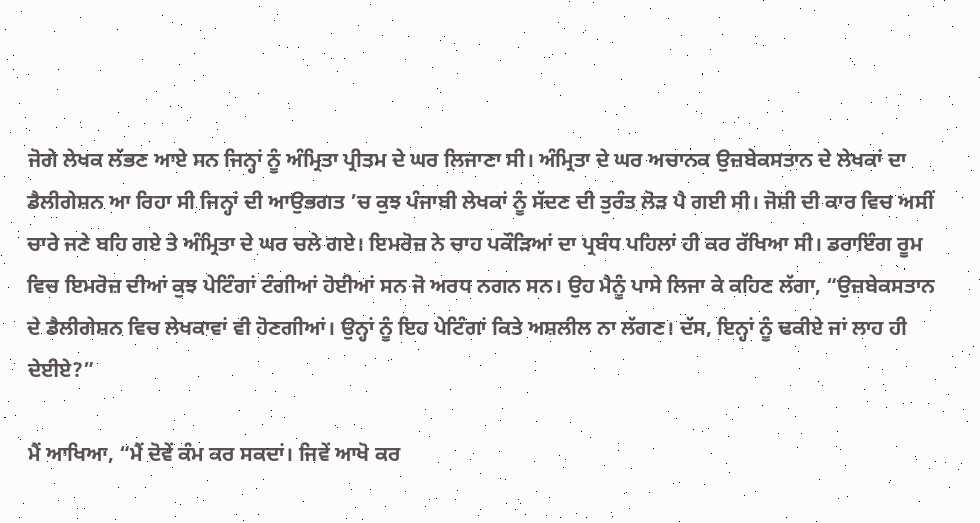ਜੋਗੇ ਲੇਖਕ ਲੱਭਣ ਆਏ ਸਨ ਜਿਨ੍ਹਾਂ ਨੂੰ ਅੰਮ੍ਰਿਤਾ ਪ੍ਰੀਤਮ ਦੇ ਘਰ ਲਿਜਾਣਾ ਸੀ। ਅੰਮ੍ਰਿਤਾ ਦੇ ਘਰ ਅਚਾਨਕ ਉਜ਼ਬੇਕਸਤਾਨ ਦੇ ਲੇਖਕਾਂ ਦਾ ਡੈਲੀਗੇਸ਼ਨ ਆ ਰਿਹਾ ਸੀ ਜਿਨ੍ਹਾਂ ਦੀ ਆਉਭਗਤ ’ਚ ਕੁਝ ਪੰਜਾਬੀ ਲੇਖਕਾਂ ਨੂੰ ਸੱਦਣ ਦੀ ਤੁਰੰਤ ਲੋੜ ਪੈ ਗਈ ਸੀ। ਜੋਸ਼ੀ ਦੀ ਕਾਰ ਵਿਚ ਅਸੀਂ ਚਾਰੇ ਜਣੇ ਬਹਿ ਗਏ ਤੇ ਅੰਮ੍ਰਿਤਾ ਦੇ ਘਰ ਚਲੇ ਗਏ। ਇਮਰੋਜ਼ ਨੇ ਚਾਹ ਪਕੌੜਿਆਂ ਦਾ ਪ੍ਰਬੰਧ ਪਹਿਲਾਂ ਹੀ ਕਰ ਰੱਖਿਆ ਸੀ। ਡਰਾਇੰਗ ਰੂਮ ਵਿਚ ਇਮਰੋਜ਼ ਦੀਆਂ ਕੁਝ ਪੇਟਿੰਗਾਂ ਟੰਗੀਆਂ ਹੋਈਆਂ ਸਨ ਜੋ ਅਰਧ ਨਗਨ ਸਨ। ਉਹ ਮੈਨੂੰ ਪਾਸੇ ਲਿਜਾ ਕੇ ਕਹਿਣ ਲੱਗਾ, “ਉਜ਼ਬੇਕਸਤਾਨ ਦੇ ਡੈਲੀਗੇਸ਼ਨ ਵਿਚ ਲੇਖਕਾਵਾਂ ਵੀ ਹੋਣਗੀਆਂ। ਉਨ੍ਹਾਂ ਨੂੰ ਇਹ ਪੇਟਿੰਗਾਂ ਕਿਤੇ ਅਸ਼ਲੀਲ ਨਾ ਲੱਗਣ। ਦੱਸ, ਇਨ੍ਹਾਂ ਨੂੰ ਢਕੀਏ ਜਾਂ ਲਾਹ ਹੀ ਦੇਈਏ?”

ਮੈਂ ਆਖਿਆ, “ਮੈਂ ਦੋਵੇਂ ਕੰਮ ਕਰ ਸਕਦਾਂ। ਜਿਵੇਂ ਆਖੋ ਕਰ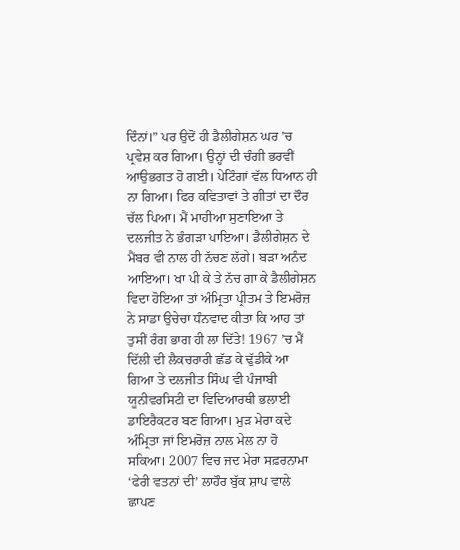ਦਿੰਨਾਂ।” ਪਰ ਉਦੋਂ ਹੀ ਡੈਲੀਗੇਸ਼ਨ ਘਰ ’ਚ ਪ੍ਰਵੇਸ਼ ਕਰ ਗਿਆ। ਉਨ੍ਹਾਂ ਦੀ ਚੰਗੀ ਭਰਵੀਂ ਆਉਭਗਤ ਹੋ ਗਈ। ਪੇਟਿੰਗਾਂ ਵੱਲ ਧਿਆਨ ਹੀ ਨਾ ਗਿਆ। ਫਿਰ ਕਵਿਤਾਵਾਂ ਤੇ ਗੀਤਾਂ ਦਾ ਦੌਰ ਚੱਲ ਪਿਆ। ਮੈਂ ਮਾਹੀਆ ਸੁਣਾਇਆ ਤੇ ਦਲਜੀਤ ਨੇ ਭੰਗੜਾ ਪਾਇਆ। ਡੈਲੀਗੇਸ਼ਨ ਦੇ ਮੈਂਬਰ ਵੀ ਨਾਲ ਹੀ ਨੱਚਣ ਲੱਗੇ। ਬੜਾ ਅਨੰਦ ਆਇਆ। ਖਾ ਪੀ ਕੇ ਤੇ ਨੱਚ ਗਾ ਕੇ ਡੈਲੀਗੇਸ਼ਨ ਵਿਦਾ ਹੋਇਆ ਤਾਂ ਅੰਮ੍ਰਿਤਾ ਪ੍ਰੀਤਮ ਤੇ ਇਮਰੋਜ਼ ਨੇ ਸਾਡਾ ਉਚੇਚਾ ਧੰਨਵਾਦ ਕੀਤਾ ਕਿ ਆਹ ਤਾਂ ਤੁਸੀਂ ਰੰਗ ਭਾਗ ਹੀ ਲਾ ਦਿੱਤੇ! 1967 ’ਚ ਮੈਂ ਦਿੱਲੀ ਦੀ ਲੈਕਚਰਾਰੀ ਛੱਡ ਕੇ ਢੁੱਡੀਕੇ ਆ ਗਿਆ ਤੇ ਦਲਜੀਤ ਸਿੰਘ ਵੀ ਪੰਜਾਬੀ ਯੂਨੀਵਰਸਿਟੀ ਦਾ ਵਿਦਿਆਰਥੀ ਭਲਾਈ ਡਾਇਰੈਕਟਰ ਬਣ ਗਿਆ। ਮੁੜ ਮੇਰਾ ਕਦੇ ਅੰਮ੍ਰਿਤਾ ਜਾਂ ਇਮਰੋਜ਼ ਨਾਲ ਮੇਲ ਨਾ ਹੋ ਸਕਿਆ। 2007 ਵਿਚ ਜਦ ਮੇਰਾ ਸਫ਼ਰਨਾਮਾ ‘ਫੇਰੀ ਵਤਨਾਂ ਦੀ’ ਲਾਹੌਰ ਬੁੱਕ ਸ਼ਾਪ ਵਾਲੇ ਛਾਪਣ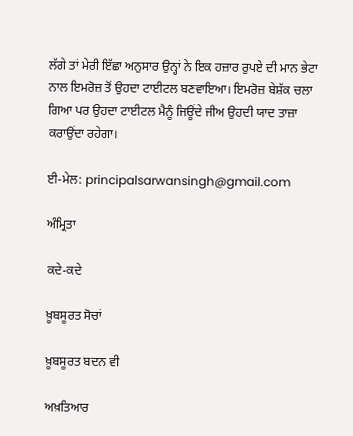ਲੱਗੇ ਤਾਂ ਮੇਰੀ ਇੱਛਾ ਅਨੁਸਾਰ ਉਨ੍ਹਾਂ ਨੇ ਇਕ ਹਜ਼ਾਰ ਰੁਪਏ ਦੀ ਮਾਨ ਭੇਟਾ ਨਾਲ ਇਮਰੋਜ਼ ਤੋਂ ਉਹਦਾ ਟਾਈਟਲ ਬਣਵਾਇਆ। ਇਮਰੋਜ਼ ਬੇਸ਼ੱਕ ਚਲਾ ਗਿਆ ਪਰ ਉਹਦਾ ਟਾਈਟਲ ਮੈਨੂੰ ਜਿਊਂਦੇ ਜੀਅ ਉਹਦੀ ਯਾਦ ਤਾਜ਼ਾ ਕਰਾਉਂਦਾ ਰਹੇਗਾ।

ਈ-ਮੇਲ: principalsarwansingh@gmail.com

ਅੰਮ੍ਰਿਤਾ

ਕਦੇ-ਕਦੇ

ਖ਼ੂਬਸੂਰਤ ਸੋਚਾਂ

ਖ਼ੂਬਸੂਰਤ ਬਦਨ ਵੀ

ਅਖ਼ਤਿਆਰ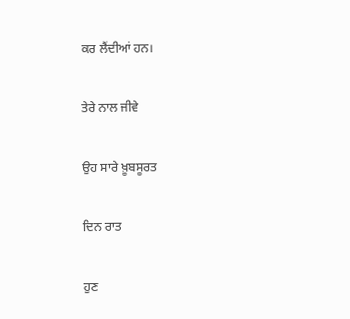ਕਰ ਲੈਂਦੀਆਂ ਹਨ।

ਤੇਰੇ ਨਾਲ ਜੀਵੇ

ਉਹ ਸਾਰੇ ਖ਼ੂਬਸੂਰਤ

ਦਿਨ ਰਾਤ

ਹੁਣ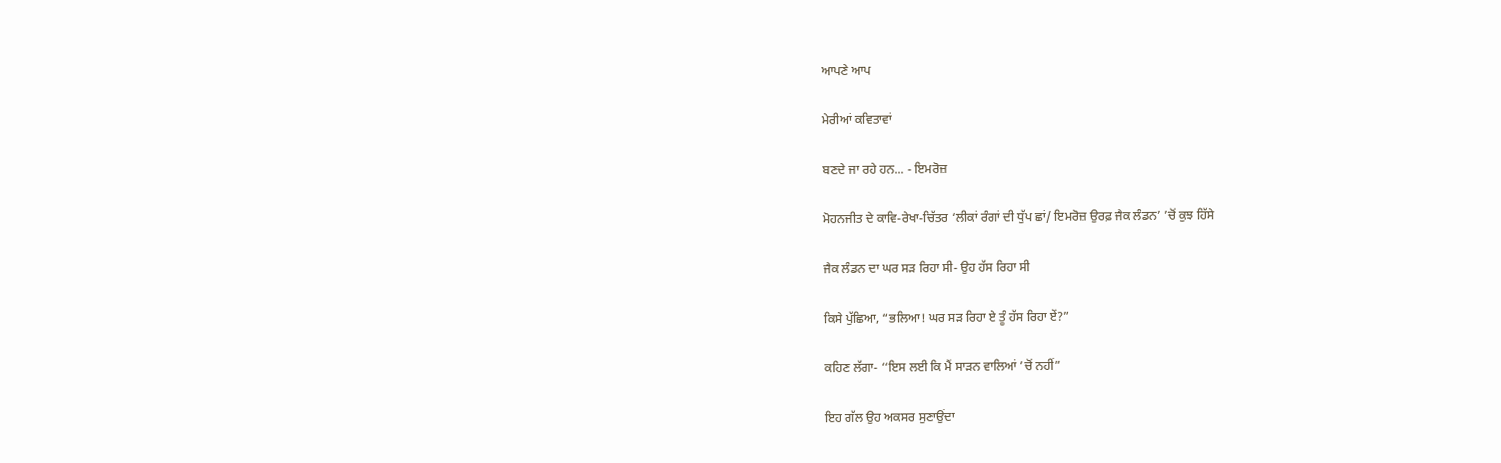ਆਪਣੇ ਆਪ

ਮੇਰੀਆਂ ਕਵਿਤਾਵਾਂ

ਬਣਦੇ ਜਾ ਰਹੇ ਹਨ... - ਇਮਰੋਜ਼

ਮੋਹਨਜੀਤ ਦੇ ਕਾਵਿ-ਰੇਖਾ-ਚਿੱਤਰ ‘ਲੀਕਾਂ ਰੰਗਾਂ ਦੀ ਧੁੱਪ ਛਾਂ/ ਇਮਰੋਜ਼ ਉਰਫ਼ ਜੈਕ ਲੰਡਨ’ ’ਚੋਂ ਕੁਝ ਹਿੱਸੇ

ਜੈਕ ਲੰਡਨ ਦਾ ਘਰ ਸੜ ਰਿਹਾ ਸੀ- ਉਹ ਹੱਸ ਰਿਹਾ ਸੀ

ਕਿਸੇ ਪੁੱਛਿਆ, “ਭਲਿਆ! ਘਰ ਸੜ ਰਿਹਾ ਏ ਤੂੰ ਹੱਸ ਰਿਹਾ ਏਂ?”

ਕਹਿਣ ਲੱਗਾ- ‘‘ਇਸ ਲਈ ਕਿ ਮੈਂ ਸਾੜਨ ਵਾਲਿਆਂ ’ਚੋਂ ਨਹੀਂ”

ਇਹ ਗੱਲ ਉਹ ਅਕਸਰ ਸੁਣਾਉਂਦਾ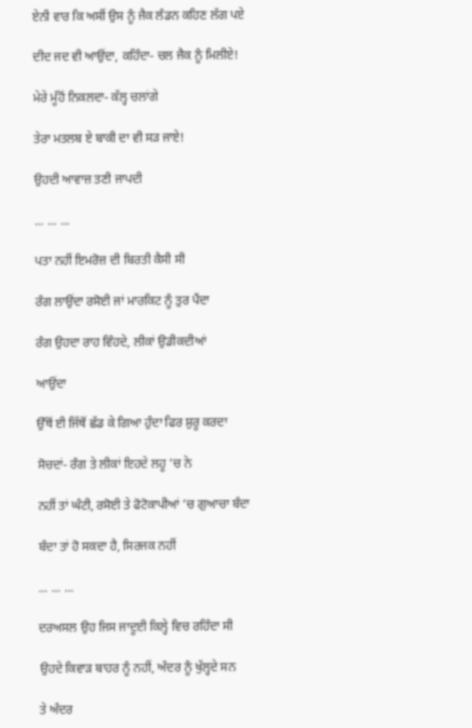ਏਨੀ ਵਾਰ ਕਿ ਅਸੀਂ ਉਸ ਨੂੰ ਜੈਕ ਲੰਡਨ ਕਹਿਣ ਲੱਗ ਪਏ

ਦੀਦ ਜਦ ਵੀ ਆਉਂਦਾ, ਕਹਿੰਦਾ- ਚਲ ਜੈਕ ਨੂੰ ਮਿਲੀਏ!

ਮੇਰੇ ਮੂੰਹੋਂ ਨਿਕਲਦਾ- ਕੱਲ੍ਹ ਚਲਾਂਗੇ

ਤੇਰਾ ਮਤਲਬ ਏ ਬਾਕੀ ਦਾ ਵੀ ਸੜ ਜਾਏ!

ਉਹਦੀ ਆਵਾਜ਼ ਤਣੀ ਜਾਪਦੀ

... ... ...

ਪਤਾ ਨਹੀਂ ਇਮਰੋਜ਼ ਦੀ ਬਿਰਤੀ ਕੈਸੀ ਸੀ

ਰੰਗ ਲਾਉਂਦਾ ਰਸੋਈ ਜਾਂ ਮਾਰਕਿਟ ਨੂੰ ਤੁਰ ਪੈਂਦਾ

ਰੰਗ ਉਹਦਾ ਰਾਹ ਵਿੰਹਦੇ, ਲੀਕਾਂ ਉਡੀਕਦੀਆਂ

ਆਉਂਦਾ

ਉੱਥੋਂ ਈ ਜਿੱਥੋਂ ਛੱਡ ਕੇ ਗਿਆ ਹੁੰਦਾ ਫਿਰ ਸ਼ੁਰੂ ਕਰਦਾ

ਸੋਚਦਾਂ- ਰੰਗ ਤੇ ਲੀਕਾਂ ਇਹਦੇ ਲਹੂ ’ਚ ਨੇ

ਨਹੀਂ ਤਾਂ ਘੰਟੀ, ਰਸੋਈ ਤੇ ਫੋਟੋਕਾਪੀਆਂ ’ਚ ਗੁਆਚਾ ਬੰਦਾ

ਬੰਦਾ ਤਾਂ ਹੋ ਸਕਦਾ ਹੈ, ਸਿਰਜਕ ਨਹੀਂ

... ... ...

ਦਰਅਸਲ ਉਹ ਜਿਸ ਜਾਦੂਈ ਕਿਲ੍ਹੇ ਵਿਚ ਰਹਿੰਦਾ ਸੀ

ਉਹਦੇ ਕਿਵਾੜ ਬਾਹਰ ਨੂੰ ਨਹੀਂ, ਅੰਦਰ ਨੂੰ ਖੁੱਲ੍ਹਦੇ ਸਨ

ਤੇ ਅੰਦਰ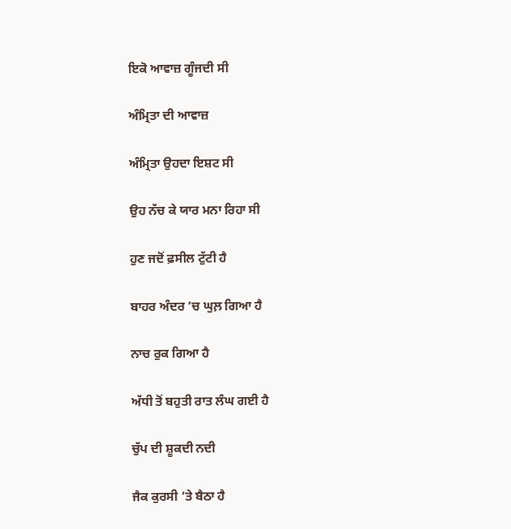ਇਕੋ ਆਵਾਜ਼ ਗੂੰਜਦੀ ਸੀ

ਅੰਮ੍ਰਿਤਾ ਦੀ ਆਵਾਜ਼

ਅੰਮ੍ਰਿਤਾ ਉਹਦਾ ਇਸ਼ਟ ਸੀ

ਉਹ ਨੱਚ ਕੇ ਯਾਰ ਮਨਾ ਰਿਹਾ ਸੀ

ਹੁਣ ਜਦੋਂ ਫ਼ਸੀਲ ਟੁੱਟੀ ਹੈ

ਬਾਹਰ ਅੰਦਰ ’ਚ ਘੁਲ਼ ਗਿਆ ਹੈ

ਨਾਚ ਰੁਕ ਗਿਆ ਹੈ

ਅੱਧੀ ਤੋਂ ਬਹੁਤੀ ਰਾਤ ਲੰਘ ਗਈ ਹੈ

ਚੁੱਪ ਦੀ ਸ਼ੂਕਦੀ ਨਦੀ

ਜੈਕ ਕੁਰਸੀ ’ਤੇ ਬੈਠਾ ਹੈ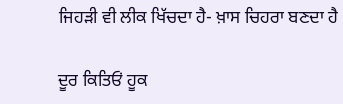ਜਿਹੜੀ ਵੀ ਲੀਕ ਖਿੱਚਦਾ ਹੈ- ਖ਼ਾਸ ਚਿਹਰਾ ਬਣਦਾ ਹੈ

ਦੂਰ ਕਿਤਿਓਂ ਹੂਕ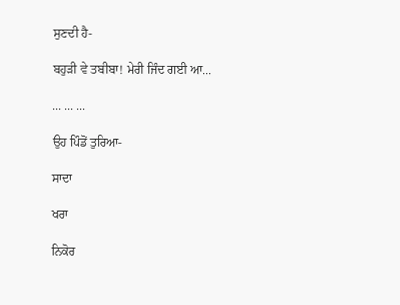ਸੁਣਦੀ ਹੈ-

ਬਹੁੜੀ ਵੇ ਤਬੀਬਾ! ਮੇਰੀ ਜਿੰਦ ਗਈ ਆ...

... ... ...

ਉਹ ਪਿੰਡੋਂ ਤੁਰਿਆ-

ਸਾਦਾ

ਖਰਾ

ਨਿਕੋਰ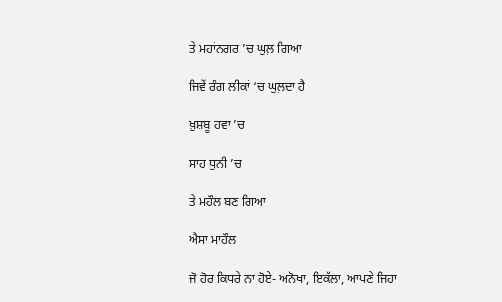ਤੇ ਮਹਾਂਨਗਰ ’ਚ ਘੁਲ਼ ਗਿਆ

ਜਿਵੇਂ ਰੰਗ ਲੀਕਾਂ ‘ਚ ਘੁਲ਼ਦਾ ਹੈ

ਖ਼ੁਸ਼ਬੂ ਹਵਾ ’ਚ

ਸਾਹ ਧੁਨੀ ’ਚ

ਤੇ ਮਹੌਲ ਬਣ ਗਿਆ

ਐਸਾ ਮਾਹੌਲ

ਜੋ ਹੋਰ ਕਿਧਰੇ ਨਾ ਹੋਏ- ਅਨੋਖਾ, ਇਕੱਲਾ, ਆਪਣੇ ਜਿਹਾ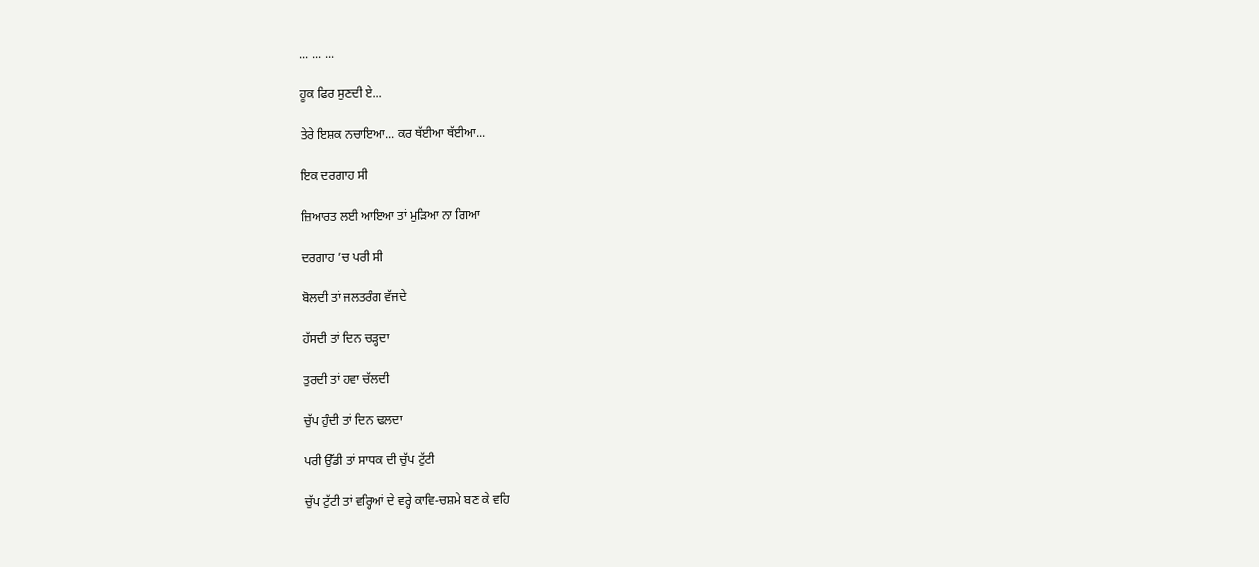... ... ...

ਹੂਕ ਫਿਰ ਸੁਣਦੀ ਏ...

ਤੇਰੇ ਇਸ਼ਕ ਨਚਾਇਆ... ਕਰ ਥੱਈਆ ਥੱਈਆ...

ਇਕ ਦਰਗਾਹ ਸੀ

ਜ਼ਿਆਰਤ ਲਈ ਆਇਆ ਤਾਂ ਮੁੜਿਆ ਨਾ ਗਿਆ

ਦਰਗਾਹ ’ਚ ਪਰੀ ਸੀ

ਬੋਲਦੀ ਤਾਂ ਜਲਤਰੰਗ ਵੱਜਦੇ

ਹੱਸਦੀ ਤਾਂ ਦਿਨ ਚੜ੍ਹਦਾ

ਤੁਰਦੀ ਤਾਂ ਹਵਾ ਚੱਲਦੀ

ਚੁੱਪ ਹੁੰਦੀ ਤਾਂ ਦਿਨ ਢਲਦਾ

ਪਰੀ ਉੱਡੀ ਤਾਂ ਸਾਧਕ ਦੀ ਚੁੱਪ ਟੁੱਟੀ

ਚੁੱਪ ਟੁੱਟੀ ਤਾਂ ਵਰ੍ਹਿਆਂ ਦੇ ਵਰ੍ਹੇ ਕਾਵਿ-ਚਸ਼ਮੇ ਬਣ ਕੇ ਵਹਿ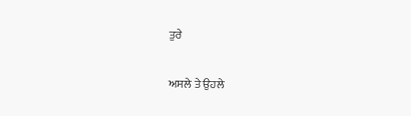ਤੁਰੇ

ਅਸਲੇ ਤੇ ਉਹਲੇ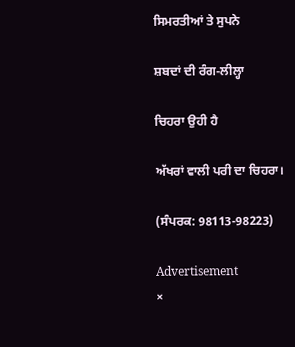ਸਿਮਰਤੀਆਂ ਤੇ ਸੁਪਨੇ

ਸ਼ਬਦਾਂ ਦੀ ਰੰਗ-ਲੀਲ੍ਹਾ

ਚਿਹਰਾ ਉਹੀ ਹੈ

ਅੱਖਰਾਂ ਵਾਲੀ ਪਰੀ ਦਾ ਚਿਹਰਾ।

(ਸੰਪਰਕ: 98113-98223)

Advertisement
×